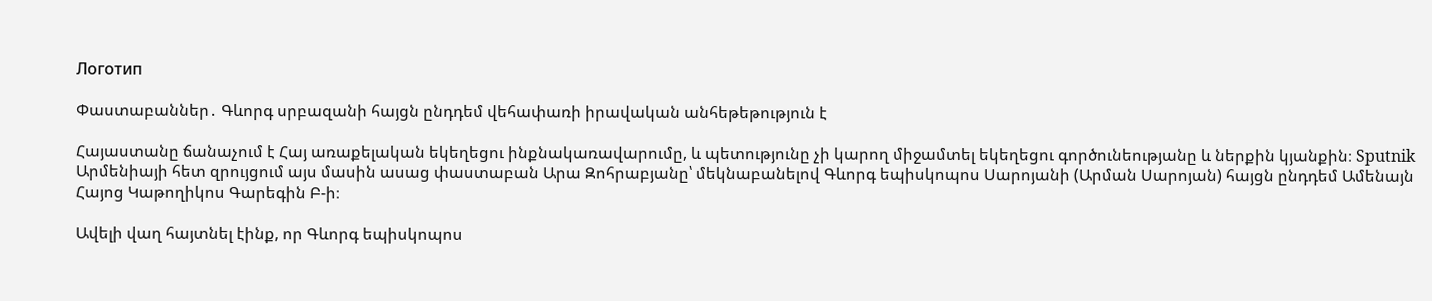Логотип

Փաստաբաններ․ Գևորգ սրբազանի հայցն ընդդեմ վեհափառի իրավական անհեթեթություն է

Հայաստանը ճանաչում է Հայ առաքելական եկեղեցու ինքնակառավարումը, և պետությունը չի կարող միջամտել եկեղեցու գործունեությանը և ներքին կյանքին։ Sputnik Արմենիայի հետ զրույցում այս մասին ասաց փաստաբան Արա Զոհրաբյանը՝ մեկնաբանելով Գևորգ եպիսկոպոս Սարոյանի (Արման Սարոյան) հայցն ընդդեմ Ամենայն Հայոց Կաթողիկոս Գարեգին Բ-ի։

Ավելի վաղ հայտնել էինք, որ Գևորգ եպիսկոպոս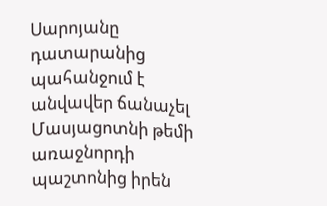Սարոյանը դատարանից պահանջում է անվավեր ճանաչել Մասյացոտնի թեմի առաջնորդի պաշտոնից իրեն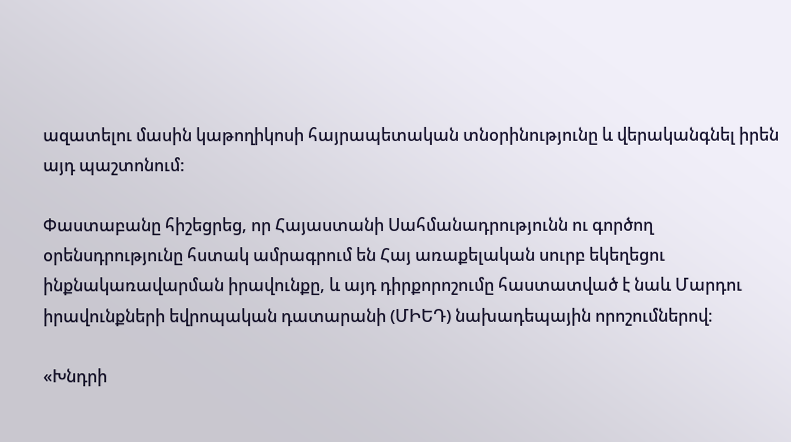ազատելու մասին կաթողիկոսի հայրապետական տնօրինությունը և վերականգնել իրեն այդ պաշտոնում:

Փաստաբանը հիշեցրեց, որ Հայաստանի Սահմանադրությունն ու գործող օրենսդրությունը հստակ ամրագրում են Հայ առաքելական սուրբ եկեղեցու ինքնակառավարման իրավունքը, և այդ դիրքորոշումը հաստատված է նաև Մարդու իրավունքների եվրոպական դատարանի (ՄԻԵԴ) նախադեպային որոշումներով։

«Խնդրի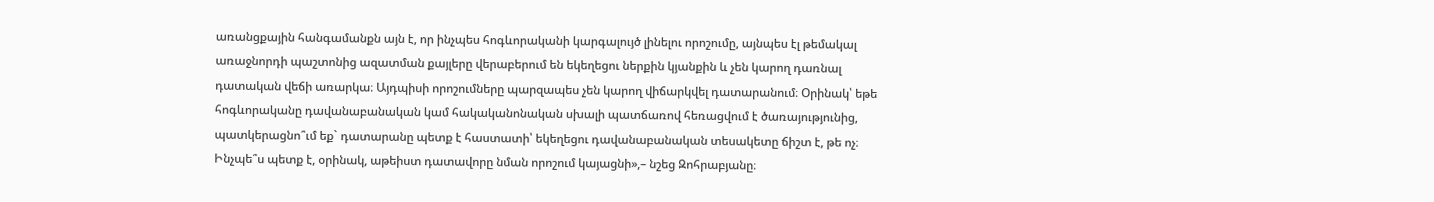առանցքային հանգամանքն այն է, որ ինչպես հոգևորականի կարգալույծ լինելու որոշումը, այնպես էլ թեմակալ առաջնորդի պաշտոնից ազատման քայլերը վերաբերում են եկեղեցու ներքին կյանքին և չեն կարող դառնալ դատական վեճի առարկա։ Այդպիսի որոշումները պարզապես չեն կարող վիճարկվել դատարանում։ Օրինակ՝ եթե հոգևորականը դավանաբանական կամ հակականոնական սխալի պատճառով հեռացվում է ծառայությունից, պատկերացնո՞ւմ եք` դատարանը պետք է հաստատի՝ եկեղեցու դավանաբանական տեսակետը ճիշտ է, թե ոչ։ Ինչպե՞ս պետք է, օրինակ, աթեիստ դատավորը նման որոշում կայացնի»,– նշեց Զոհրաբյանը։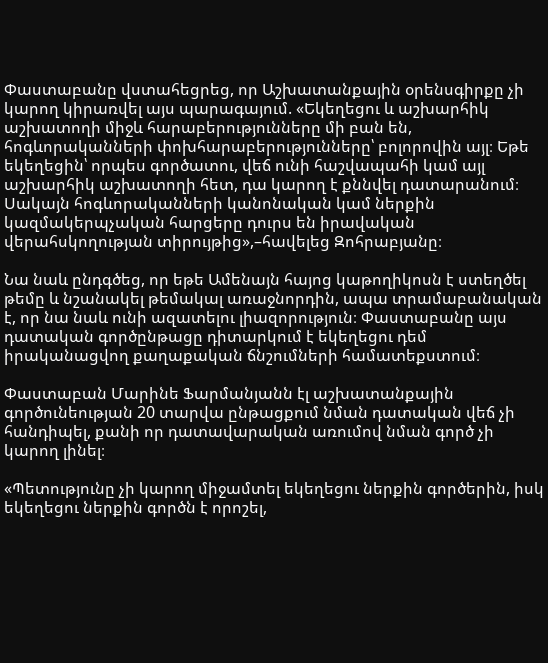Փաստաբանը վստահեցրեց, որ Աշխատանքային օրենսգիրքը չի կարող կիրառվել այս պարագայում. «Եկեղեցու և աշխարհիկ աշխատողի միջև հարաբերությունները մի բան են, հոգևորականների փոխհարաբերությունները՝ բոլորովին այլ։ Եթե եկեղեցին՝ որպես գործատու, վեճ ունի հաշվապահի կամ այլ աշխարհիկ աշխատողի հետ, դա կարող է քննվել դատարանում։ Սակայն հոգևորականների կանոնական կամ ներքին կազմակերպչական հարցերը դուրս են իրավական վերահսկողության տիրույթից»,–հավելեց Զոհրաբյանը։

Նա նաև ընդգծեց, որ եթե Ամենայն հայոց կաթողիկոսն է ստեղծել թեմը և նշանակել թեմակալ առաջնորդին, ապա տրամաբանական է, որ նա նաև ունի ազատելու լիազորություն։ Փաստաբանը այս դատական գործընթացը դիտարկում է եկեղեցու դեմ իրականացվող քաղաքական ճնշումների համատեքստում։

Փաստաբան Մարինե Ֆարմանյանն էլ աշխատանքային գործունեության 20 տարվա ընթացքում նման դատական վեճ չի հանդիպել, քանի որ դատավարական առումով նման գործ չի կարող լինել։

«Պետությունը չի կարող միջամտել եկեղեցու ներքին գործերին, իսկ եկեղեցու ներքին գործն է որոշել,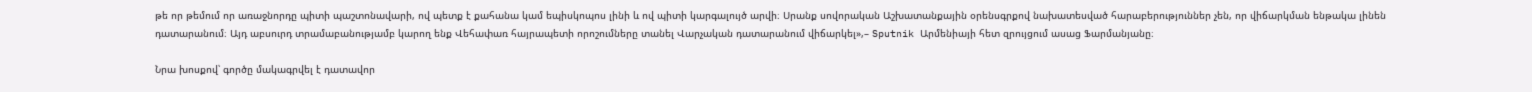թե որ թեմում որ առաջնորդը պիտի պաշտոնավարի, ով պետք է քահանա կամ եպիսկոպոս լինի և ով պիտի կարգալույծ արվի։ Սրանք սովորական Աշխատանքային օրենսգրքով նախատեսված հարաբերություններ չեն, որ վիճարկման ենթակա լինեն դատարանում։ Այդ աբսուրդ տրամաբանությամբ կարող ենք Վեհափառ հայրապետի որոշումները տանել Վարչական դատարանում վիճարկել»,– Sputnik Արմենիայի հետ զրույցում ասաց Ֆարմանյանը։

Նրա խոսքով՝ գործը մակագրվել է դատավոր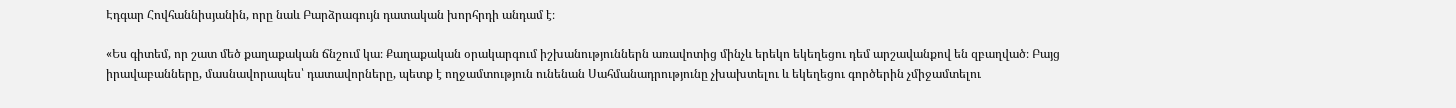Էդգար Հովհաննիսյանին, որը նաև Բարձրագույն դատական խորհրդի անդամ է։

«Ես գիտեմ, որ շատ մեծ քաղաքական ճնշում կա։ Քաղաքական օրակարգում իշխանություններն առավոտից մինչև երեկո եկեղեցու դեմ արշավանքով են զբաղված։ Բայց իրավաբանները, մասնավորապես՝ դատավորները, պետք է ողջամտություն ունենան Սահմանադրությունը չխախտելու և եկեղեցու գործերին չմիջամտելու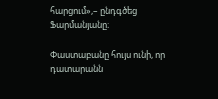հարցում»,– ընդգծեց Ֆարմանյանը։

Փաստաբանը հույս ունի, որ դատարանն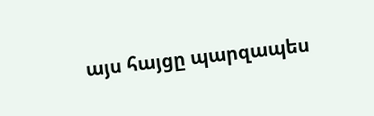այս հայցը պարզապես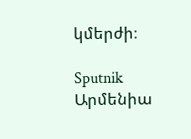կմերժի։

Sputnik Արմենիա